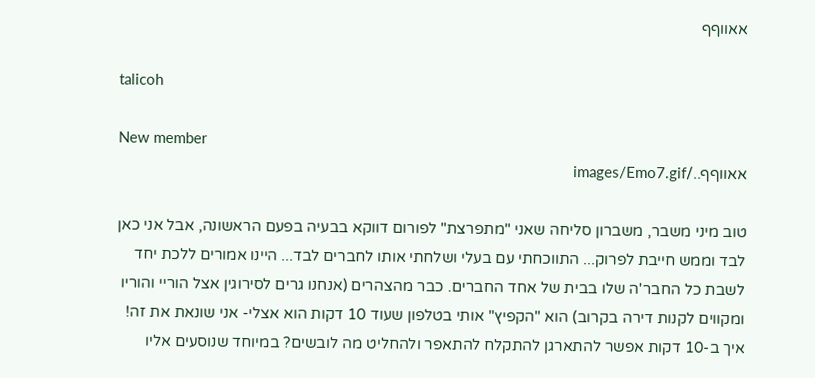אאווףף

talicoh

New member
אאווףף../images/Emo7.gif

טוב מיני משבר, משברון סליחה שאני "מתפרצת" לפורום דווקא בבעיה בפעם הראשונה, אבל אני כאן לבד וממש חייבת לפרוק... התווכחתי עם בעלי ושלחתי אותו לחברים לבד... היינו אמורים ללכת יחד לשבת כל החבר'ה שלו בבית של אחד החברים. כבר מהצהרים (אנחנו גרים לסירוגין אצל הוריי והוריו ומקווים לקנות דירה בקרוב) הוא "הקפיץ" אותי בטלפון שעוד 10 דקות הוא אצלי- אני שונאת את זה! איך ב-10 דקות אפשר להתארגן להתקלח להתאפר ולהחליט מה לובשים? במיוחד שנוסעים אליו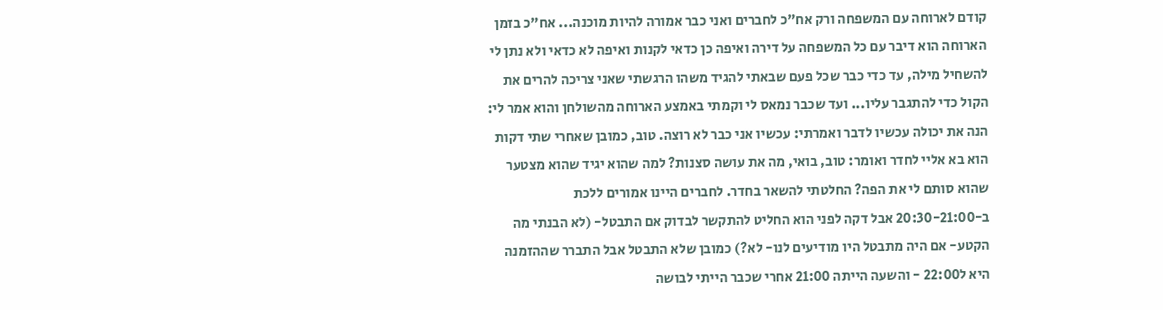קודם לארוחה עם המשפחה ורק אח"כ לחברים ואני כבר אמורה להיות מוכנה... אח"כ בזמן הארוחה הוא דיבר עם כל המשפחה על דירה ואיפה כן כדאי לקנות ואיפה לא כדאי ולא נתן לי להשחיל מילה, עד כדי כבר שכל פעם שבאתי להגיד משהו הרגשתי שאני צריכה להרים את הקול כדי להתגבר עליו... ועד שכבר נמאס לי וקמתי באמצע הארוחה מהשולחן והוא אמר לי: הנה את יכולה עכשיו לדבר ואמרתי: עכשיו אני כבר לא רוצה. טוב, כמובן שאחרי שתי דקות הוא בא אליי לחדר ואומר: טוב, בואי, מה את עושה סצנות? למה שהוא יגיד שהוא מצטער שהוא סותם לי את הפה? החלטתי להשאר בחדר. לחברים היינו אמורים ללכת ב-20:30-21:00 אבל דקה לפני הוא החליט להתקשר לבדוק אם התבטל- (לא הבנתי מה הקטע- אם היה מתבטל היו מודיעים לנו- לא?) כמובן שלא התבטל אבל התברר שההזמנה היא ל22:00 - והשעה הייתה 21:00 אחרי שכבר הייתי לבושה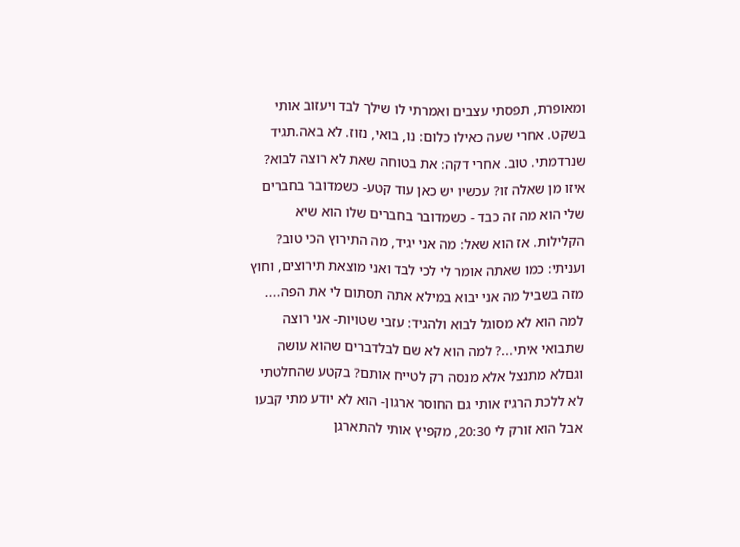ומאופרת, תפסתי עצבים ואמרתי לו שילך לבד ויעזוב אותי בשקט. אחרי שעה כאילו כלום: נו, בואי, נזוז. לא באה.תגיד שנרדמתי. טוב. אחרי דקה: את בטוחה שאת לא רוצה לבוא? איזו מן שאלה זו? עכשיו יש כאן עוד קטע- כשמדובר בחברים שלי הוא מה זה כבד - כשמדובר בחברים שלו הוא שיא הקלילות. אז הוא שאל: מה אני יגיד, מה התירוץ הכי טוב? ועניתי: כמו שאתה אומר לי לכי לבד ואני מוצאת תירוצים, וחוץ מזה בשביל מה אני יבוא במילא אתה תסתום לי את הפה.... למה הוא לא מסוגל לבוא ולהגיד: עזבי שטויות- אני רוצה שתבואי איתי...? למה הוא לא שם לבלדברים שהוא עושה וגםלא מתנצל אלא מנסה רק לטייח אותם? בקטע שהחלטתי לא ללכת הרגיז אותי גם החוסר ארגון- הוא לא יודע מתי קבעו אבל הוא זורק לי 20:30, מקפיץ אותי להתארגן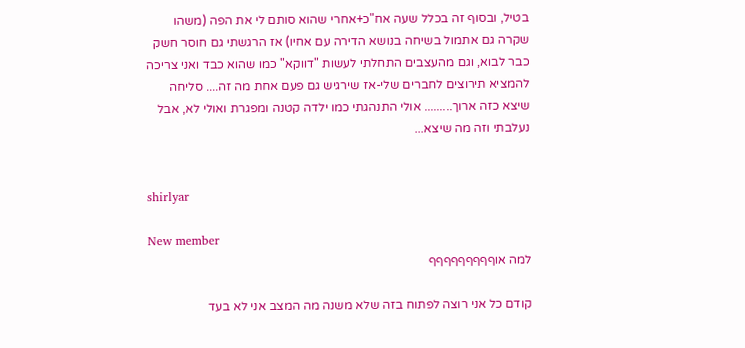בטיל, ובסוף זה בכלל שעה אח"כ+אחרי שהוא סותם לי את הפה (משהו שקרה גם אתמול בשיחה בנושא הדירה עם אחיו) אז הרגשתי גם חוסר חשק כבר לבוא, וגם מהעצבים התחלתי לעשות "דווקא" כמו שהוא כבד ואני צריכה להמציא תירוצים לחברים שלי-אז שירגיש גם פעם אחת מה זה.... סליחה שיצא כזה ארוך......... אולי התנהגתי כמו ילדה קטנה ומפגרת ואולי לא, אבל נעלבתי וזה מה שיצא...


shirlyar

New member
למה אוףףףףףףףףף

קודם כל אני רוצה לפתוח בזה שלא משנה מה המצב אני לא בעד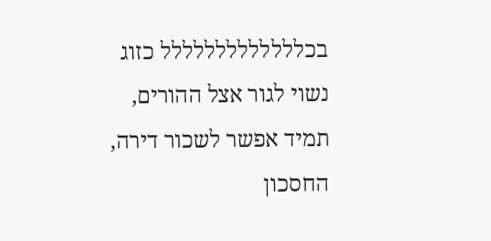בכללללללללללללל כזוג נשוי לגור אצל ההורים, תמיד אפשר לשכור דירה, החסכון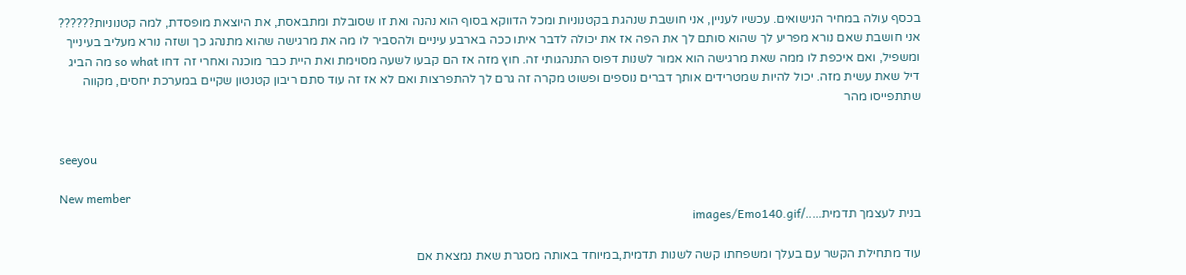בכסף עולה במחיר הנישואים. עכשיו לעניין, אני חושבת שנהגת בקטנוניות ומכל הדווקא בסוף הוא נהנה ואת זו שסובלת ומתבאסת, את היוצאת מופסדת, למה קטנוניות?????? אני חושבת שאם נורא מפריע לך שהוא סותם לך את הפה אז את יכולה לדבר איתו ככה בארבע עיניים ולהסביר לו מה את מרגישה שהוא מתנהג כך ושזה נורא מעליב בעינייך ומשפיל, ואם איכפת לו ממה שאת מרגישה הוא אמור לשנות דפוס התנהגותי זה. חוץ מזה אז הם קבעו לשעה מסוימת ואת היית כבר מוכנה ואחרי זה דחו so what מה הביג דיל שאת עשית מזה. יכול להיות שמטרידים אותך דברים נוספים ופשוט מקרה זה גרם לך להתפרצות ואם לא אז זה עוד סתם ריבון קטנטון שקיים במערכת יחסים, מקווה שתתפייסו מהר


seeyou

New member
בנית לעצמך תדמית...../images/Emo140.gif

עוד מתחילת הקשר עם בעלך ומשפחתו קשה לשנות תדמית,במיוחד באותה מסגרת שאת נמצאת אם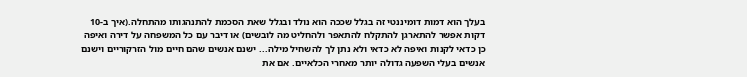בעלך הוא דמות דומיננטי זה בגלל שככה הוא נולד ובגלל שאת הסכמת להתנהגותו מהתחלה.(איך ב-10 דקות אפשר להתארגן להתקלח להתאפר ולהחליט מה לובשים) או דיבר עם כל המשפחה על דירה ואיפה כן כדאי לקנות ואיפה לא כדאי ולא נתן לך להשחיל מילה... ישנם אנשים שהם חיים מול הזרקוריים וישנם אנשים בעלי השפעה גדולה יותר מאחרי הכלאיים. אם את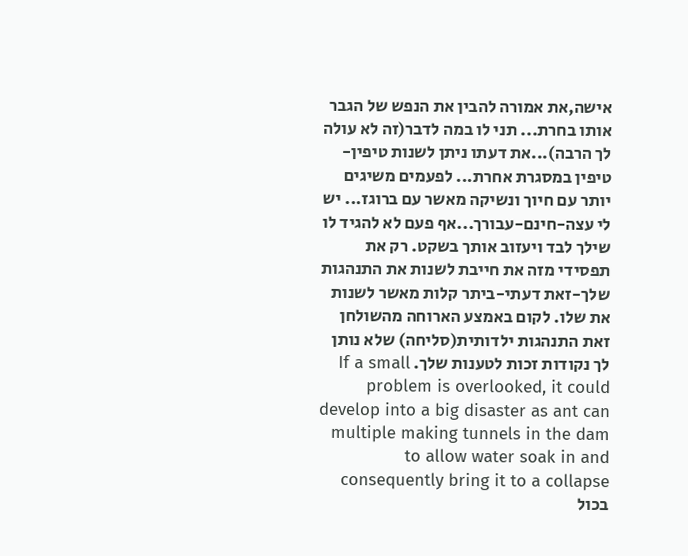אישה,את אמורה להבין את הנפש של הגבר אותו בחרת... תני לו במה לדבר(זה לא עולה לך הרבה)...את דעתו ניתן לשנות טיפין-טיפין במסגרת אחרת... לפעמים משיגים יותר עם חיוך ונשיקה מאשר עם ברוגז... יש לי עצה-חינם-עבורך...אף פעם לא להגיד לו שילך לבד ויעזוב אותך בשקט. רק את תפסידי מזה את חייבת לשנות את התנהגות שלך-זאת דעתי-ביתר קלות מאשר לשנות את שלו. לקום באמצע הארוחה מהשולחן זאת התנהגות ילדותית(סליחה) שלא נותן לך נקודות זכות לטענות שלך. If a small problem is overlooked, it could develop into a big disaster as ant can multiple making tunnels in the dam to allow water soak in and consequently bring it to a collapse בכול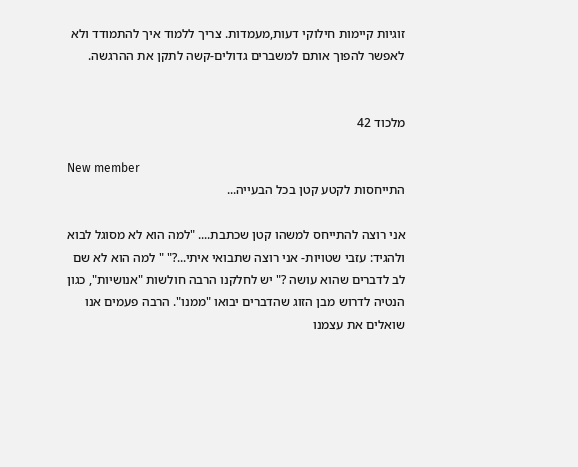זוגיות קיימות חילוקי דעות,מעמדות. צריך ללמוד איך להתמודד ולא לאפשר להפוך אותם למשברים גדולים-קשה לתקן את ההרגשה.


מלכוד 42

New member
התייחסות לקטע קטן בכל הבעייה...

אני רוצה להתייחס למשהו קטן שכתבת.... "למה הוא לא מסוגל לבוא ולהגיד: עזבי שטויות- אני רוצה שתבואי איתי...?" " למה הוא לא שם לב לדברים שהוא עושה ?" יש לחלקנו הרבה חולשות "אנושיות", כגון הנטיה לדרוש מבן הזוג שהדברים יבואו "ממנו". הרבה פעמים אנו שואלים את עצמנו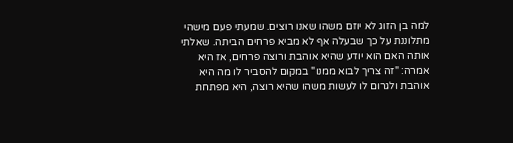למה בן הזוג לא יוזם משהו שאנו רוצים. שמעתי פעם מישהי מתלוננת על כך שבעלה אף לא מביא פרחים הביתה. שאלתי אותה האם הוא יודע שהיא אוהבת ורוצה פרחים, אז היא אמרה: "זה צריך לבוא ממנו" במקום להסביר לו מה היא אוהבת ולגרום לו לעשות משהו שהיא רוצה, היא מפתחת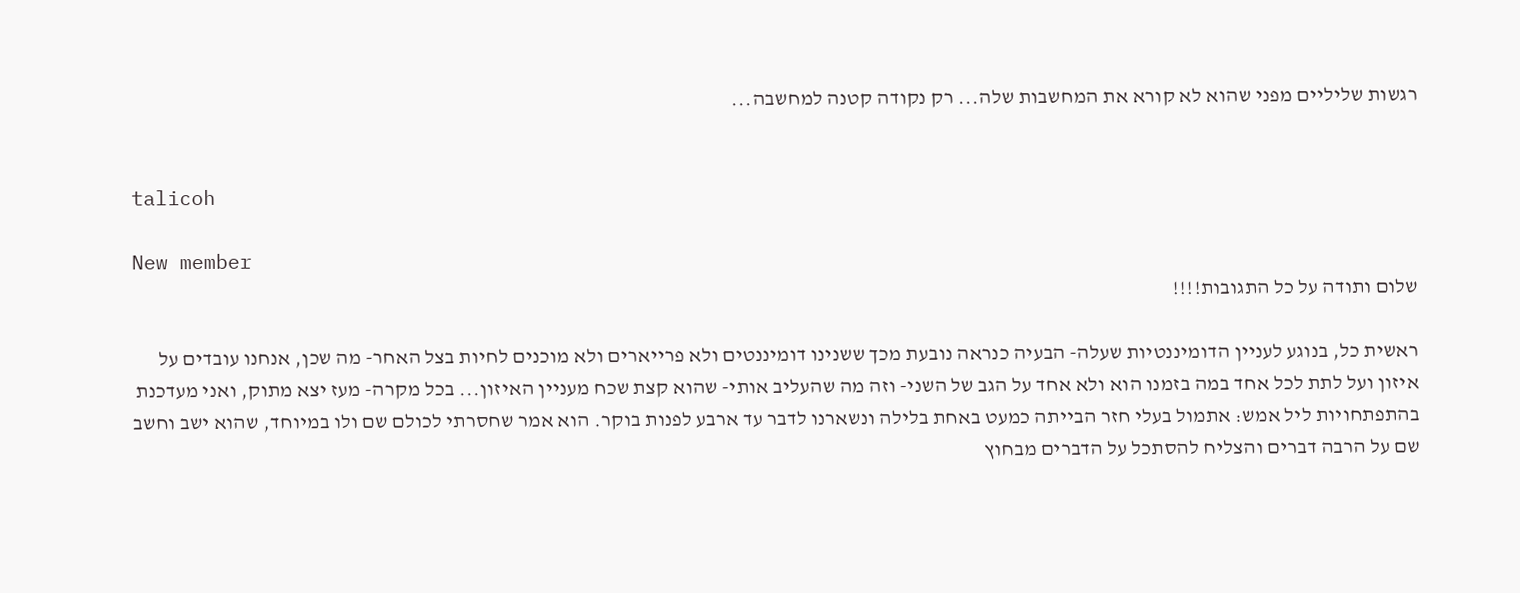רגשות שליליים מפני שהוא לא קורא את המחשבות שלה... רק נקודה קטנה למחשבה...


talicoh

New member
שלום ותודה על כל התגובות!!!!

ראשית כל, בנוגע לעניין הדומיננטיות שעלה- הבעיה כנראה נובעת מכך ששנינו דומיננטים ולא פרייארים ולא מוכנים לחיות בצל האחר- מה שכן, אנחנו עובדים על איזון ועל לתת לכל אחד במה בזמנו הוא ולא אחד על הגב של השני- וזה מה שהעליב אותי- שהוא קצת שכח מעניין האיזון... בכל מקרה- מעז יצא מתוק, ואני מעדכנת בהתפתחויות ליל אמש: אתמול בעלי חזר הבייתה כמעט באחת בלילה ונשארנו לדבר עד ארבע לפנות בוקר. הוא אמר שחסרתי לכולם שם ולו במיוחד, שהוא ישב וחשב שם על הרבה דברים והצליח להסתכל על הדברים מבחוץ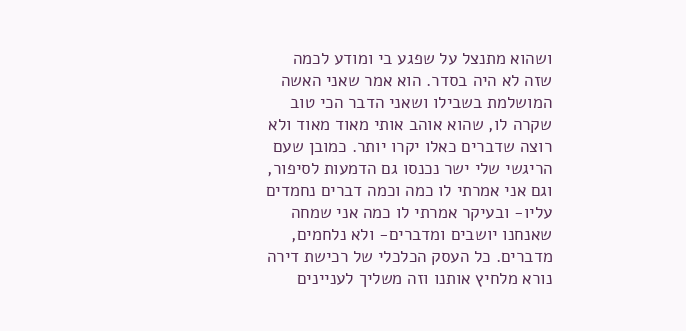ושהוא מתנצל על שפגע בי ומודע לכמה שזה לא היה בסדר. הוא אמר שאני האשה המושלמת בשבילו ושאני הדבר הכי טוב שקרה לו, שהוא אוהב אותי מאוד מאוד ולא רוצה שדברים כאלו יקרו יותר. כמובן שעם הריגשי שלי ישר נכנסו גם הדמעות לסיפור, וגם אני אמרתי לו כמה וכמה דברים נחמדים עליו- ובעיקר אמרתי לו כמה אני שמחה שאנחנו יושבים ומדברים- ולא נלחמים, מדברים. כל העסק הכלכלי של רכישת דירה נורא מלחיץ אותנו וזה משליך לעניינים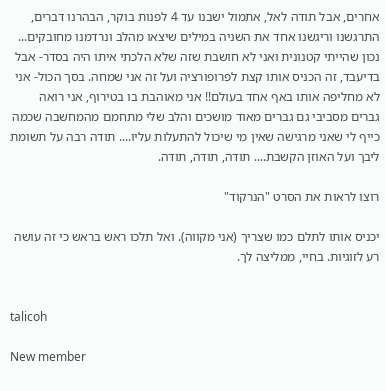אחרים, אבל תודה לאל, אתמול ישבנו עד 4 לפנות בוקר, הבהרנו דברים, התרגשנו וריגשנו אחד את השניה במילים שיצאו מהלב ונרדמנו מחובקים... נכון שהייתי קטנונית ואני לא חושבת שזה שלא הלכתי איתו היה בסדר- אבל בדיעבד, זה הכניס אותו קצת לפרופורציה ועל זה אני שמחה. בסך הכול- אני לא מחליפה אותו באף אחד בעולם!! אני מאוהבת בו בטירוף, אני רואה גברים מסביבי גם גברים מאוד מושכים והלב שלי מתחמם מהמחשבה שכמה כייף לי שאני מרגישה שאין מי שיכול להתעלות עליו.... תודה רבה על תשומת ליבך ועל האוזן הקשבת.... תודה, תודה, תודה.

רוצו לראות את הסרט "הנרקוד"

יכניס אותו לתלם כמו שצריך (אני מקווה). ואל תלכו ראש בראש כי זה עושה רע לזוגיות. בחיי, ממליצה לך.


talicoh

New member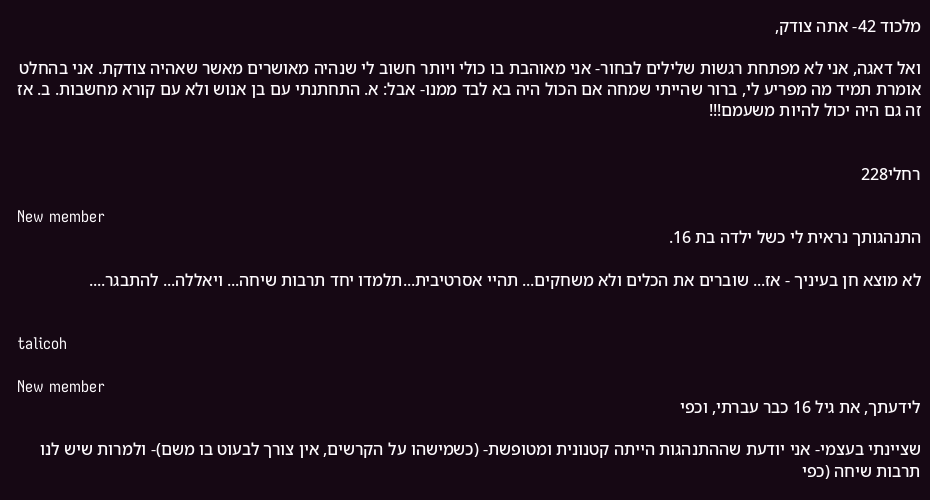מלכוד 42- אתה צודק,

ואל דאגה, אני לא מפתחת רגשות שלילים לבחור- אני מאוהבת בו כולי ויותר חשוב לי שנהיה מאושרים מאשר שאהיה צודקת. אני בהחלט אומרת תמיד מה מפריע לי, ברור שהייתי שמחה אם הכול היה בא לבד ממנו- אבל: א. התחתנתי עם בן אנוש ולא עם קורא מחשבות. ב. אז זה גם היה יכול להיות משעמם!!!


רחלי228

New member
התנהגותך נראית לי כשל ילדה בת 16.

לא מוצא חן בעיניך - אז... שוברים את הכלים ולא משחקים... תהיי אסרטיבית...תלמדו יחד תרבות שיחה... ויאללה... להתבגר....


talicoh

New member
לידעתך, את גיל 16 כבר עברתי, וכפי

שציינתי בעצמי- אני יודעת שההתנהגות הייתה קטנונית ומטופשת- (כשמישהו על הקרשים, אין צורך לבעוט בו משם)- ולמרות שיש לנו תרבות שיחה (כפי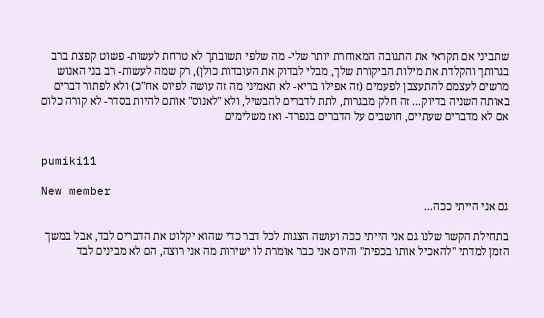שתביני אם תקראי את התגובה המאוחרת יותר שלי- מה שלפי תשובתך לא טרחת לעשות- פשוט קפצת ברב בגרותך והקלדת את מילות הביקורת שלך, מבלי לבדוק את העובדות כולן), רק שמה לעשות- רב בני האנוש מרשים לעצמם להתעצבן לפעמים (זה אפילו בריא- לא תאמיני מה זה עושה לפיוס אח"כ) ולא לפתור דברים באותה השניה בדיוק... זה חלק מבגרות, לתת לדברים להבשיל, ולא "לאנוס" אותם להיות בסדר- לא קורה כלום אם לא מדברים שעתיים, חושבים על הדברים בנפרד- ואז משלימים


pumiki11

New member
גם אני הייתי ככה...

בתחילת הקשר שלנו גם אני הייתי ככה ועושה הצגות לכל דבר כדי שהוא יקלוט את הדברים לבד, אבל במשך הזמן למדתי "להאכיל אותו בכפית" והיום אני כבר אומרת לו ישירות מה אני רוצה, הם לא מבינים לבד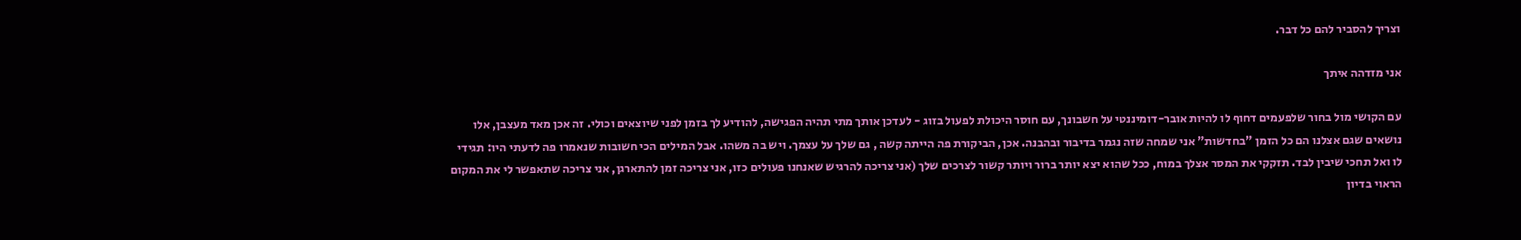וצריך להסביר להם כל דבר.

אני מזדהה איתך

עם הקושי מול בחור שלפעמים דחוף לו להיות אובר-דומיננטי על חשבונך, עם חוסר היכולת לפעול בזוג - לעדכן אותך מתי תהיה הפגישה, להודיע לך בזמן לפני שיוצאים וכולי. זה אכן מאד מעצבן, אלו נושאים שגם אצלנו הם כל הזמן "בחדשות" אני שמחה שזה נגמר בדיבור ובהבנה. אכן, הביקורת פה הייתה קשה , גם שלך על עצמך. ויש בה משהו. אבל המילים הכי חשובות שנאמרו פה לדעתי היו: תגידי לו ואל תחכי שיבין לבד. תזקקי את המסר אצלך במוח, ככל שהוא יצא יותר ברור ויותר קשור לצרכים שלך (אני צריכה להרגיש שאנחנו פעולים כזו, אני צריכה זמן להתארגן, אני צריכה שתאפשר לי את המקום הראוי בדיון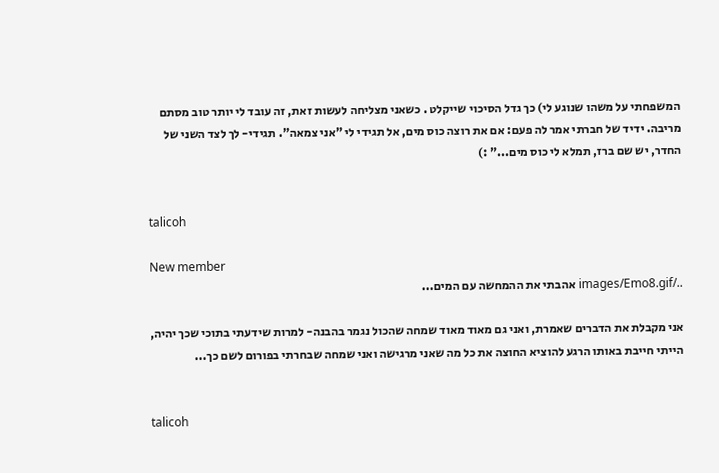המשפחתי על משהו שנוגע לי) כך גדל הסיכוי שייקלט . כשאני מצליחה לעשות זאת, זה עובד לי יותר טוב מסתם מריבה. ידיד של חברתי אמר לה פעם: אם את רוצה כוס מים, אל תגידי לי "אני צמאה". תגידי- לך לצד השני של החדר, יש שם ברז, תמלא לי כוס מים..." :)


talicoh

New member
../images/Emo8.gif אהבתי את ההמחשה עם המים...

אני מקבלת את הדברים שאמרת, ואני גם מאוד מאוד שמחה שהכול נגמר בהבנה- למרות שידעתי בתוכי שכך יהיה, הייתי חייבת באותו הרגע להוציא החוצה את כל מה שאני מרגישה ואני שמחה שבחרתי בפורום לשם כך...


talicoh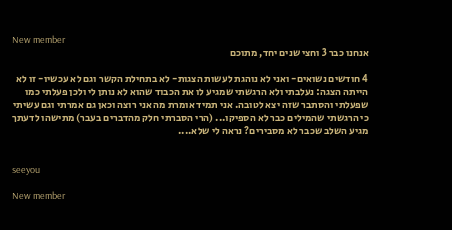New member
אנחנו כבר 3 וחצי שנים יחד, מתוכם

4 חודשים נשואים- ואני לא נוהגת לעשות הצגות- לא בתחילת הקשר וגם לא עכשיו- זו לא הייתה הצגה: נעלבתי ולא הרגשתי שמגיע לו את הכבוד שהוא לא נותן לי ולכן פעלתי כמו שפעלתי והסתבר שזה יצא לטובה. אני תמיד אומרת מה אני רוצה וכאן גם אמרתי וגם עשיתי כי הרגשתי שהמילים כבר לא הספיקו... (הרי הסברתי חלק מהדברים בעבר) מתישהו לדעתך מגיע השלב שכבר לא מסבירים? נראה לי שלא....


seeyou

New member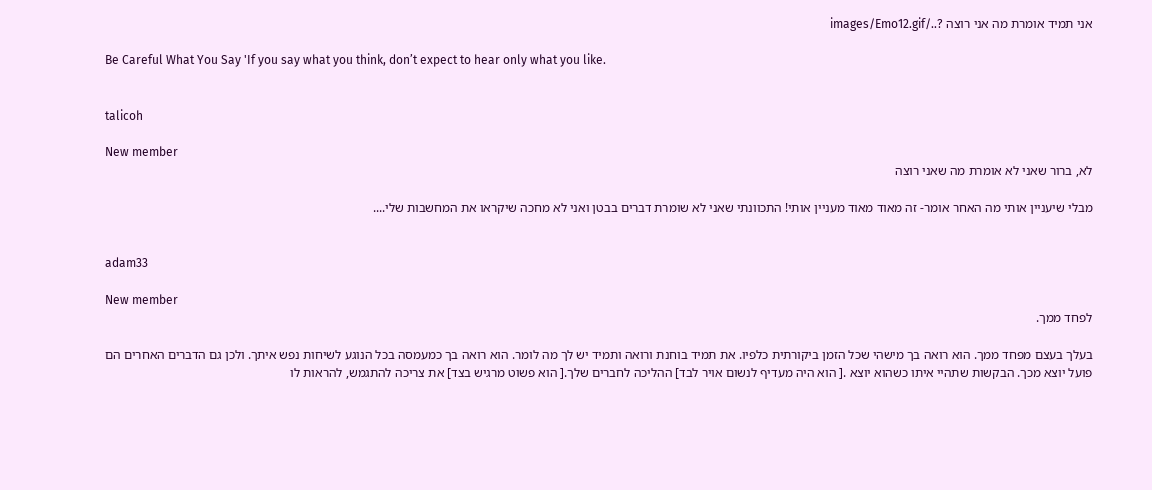אני תמיד אומרת מה אני רוצה ?../images/Emo12.gif

Be Careful What You Say 'If you say what you think, don’t expect to hear only what you like.


talicoh

New member
לא, ברור שאני לא אומרת מה שאני רוצה

מבלי שיעניין אותי מה האחר אומר- זה מאוד מאוד מעניין אותי! התכוונתי שאני לא שומרת דברים בבטן ואני לא מחכה שיקראו את המחשבות שלי....


adam33

New member
לפחד ממך.

בעלך בעצם מפחד ממך. הוא רואה בך מישהי שכל הזמן ביקורתית כלפיו. את תמיד בוחנת ורואה ותמיד יש לך מה לומר. הוא רואה בך כמעמסה בכל הנוגע לשיחות נפש איתך. ולכן גם הדברים האחרים הם פועל יוצא מכך. הבקשות שתהיי איתו כשהוא יוצא .[ הוא היה מעדיף לנשום אויר לבד] ההליכה לחברים שלך.[ הוא פשוט מרגיש בצד] את צריכה להתגמש, להראות לו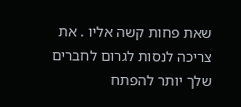שאת פחות קשה אליו . את צריכה לנסות לגרום לחברים שלך יותר להפתח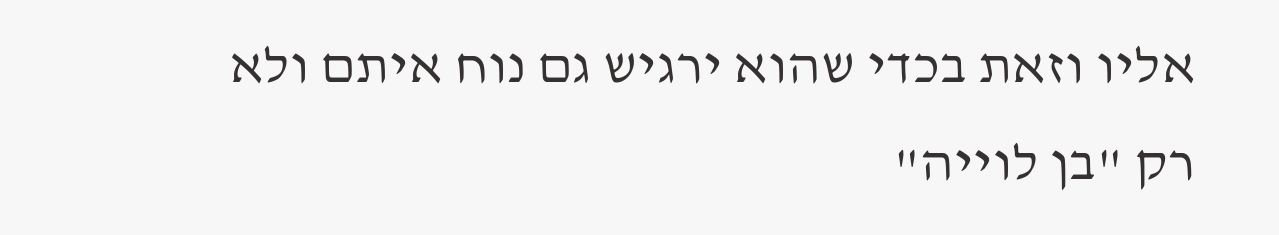אליו וזאת בכדי שהוא ירגיש גם נוח איתם ולא רק "בן לוייה"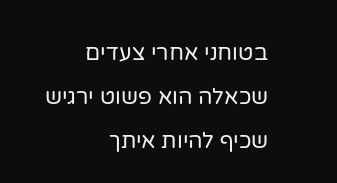בטוחני אחרי צעדים שכאלה הוא פשוט ירגיש שכיף להיות איתך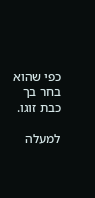כפי שהוא בחר בך כבת זוגו.

למעלה